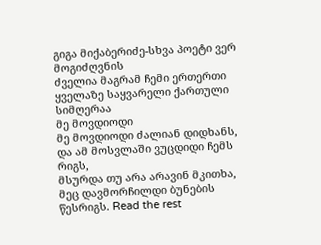გიგა მიქაბერიძე-სხვა პოეტი ვერ მოგიძღვნის
ძველია მაგრამ ჩემი ერთერთი ყველაზე საყვარელი ქართული სიმღერაა
მე მოვდიოდი
მე მოვდიოდი ძალიან დიდხანს,
და ამ მოსვლაში ვუცდიდი ჩემს რიგს,
მსურდა თუ არა არავინ მკითხა,
მეც დავმორჩილდი ბუნების წესრიგს. Read the rest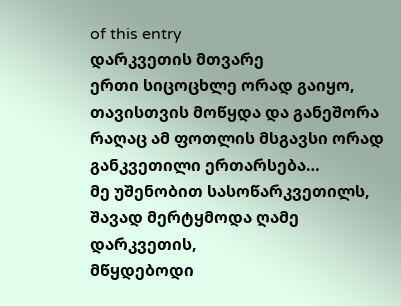of this entry
დარკვეთის მთვარე
ერთი სიცოცხლე ორად გაიყო, თავისთვის მოწყდა და განეშორა
რაღაც ამ ფოთლის მსგავსი ორად განკვეთილი ერთარსება…
მე უშენობით სასოწარკვეთილს,
შავად მერტყმოდა ღამე დარკვეთის,
მწყდებოდი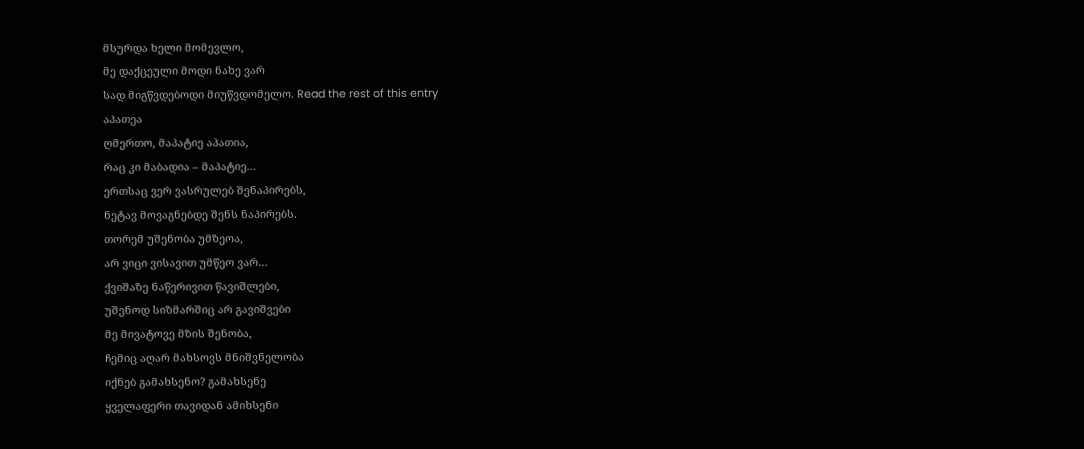მსურდა ხელი მომევლო,
მე დაქცეული მოდი ნახე ვარ
სად მიგწვდებოდი მიუწვდომელო. Read the rest of this entry
აპათეა
ღმერთო, მაპატიე აპათია,
რაც კი მაბადია – მაპატიე…
ერთსაც ვერ ვასრულებ შენაპირებს,
ნეტავ მოვაგნებდე შენს ნაპირებს.
თორემ უშენობა უმზეოა,
არ ვიცი ვისავით უმწეო ვარ…
ქვიშაზე ნაწერივით წავიშლები,
უშენოდ სიზმარშიც არ გავიშვები
მე მივატოვე მზის შენობა,
ჩემიც აღარ მახსოვს მნიშვნელობა
იქნებ გამახსენო? გამახსენე
ყველაფერი თავიდან ამიხსენი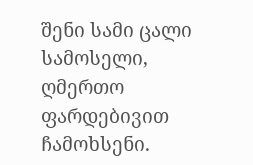შენი სამი ცალი სამოსელი,
ღმერთო ფარდებივით ჩამოხსენი.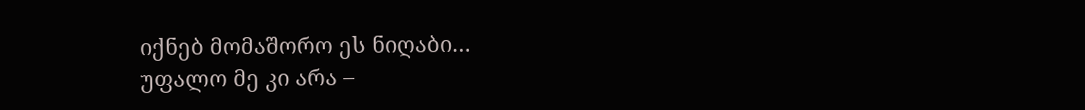იქნებ მომაშორო ეს ნიღაბი…
უფალო მე კი არა –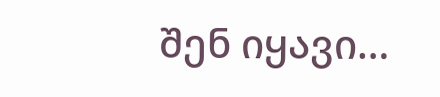შენ იყავი…